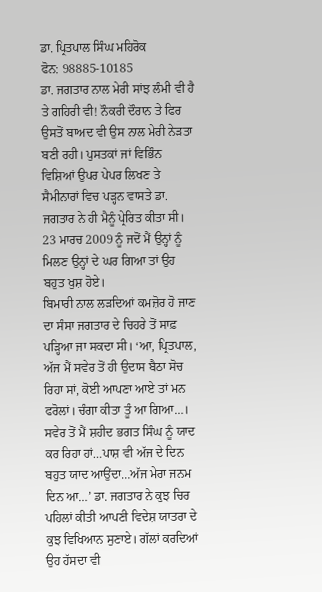ਡਾ. ਪ੍ਰਿਤਪਾਲ ਸਿੰਘ ਮਹਿਰੋਕ
ਫੋਨ: 98885-10185
ਡਾ. ਜਗਤਾਰ ਨਾਲ ਮੇਰੀ ਸਾਂਝ ਲੰਮੀ ਵੀ ਹੈ ਤੇ ਗਹਿਰੀ ਵੀ! ਨੌਕਰੀ ਦੌਰਾਨ ਤੇ ਫਿਰ ਉਸਤੋਂ ਬਾਅਦ ਵੀ ਉਸ ਨਾਲ ਮੇਰੀ ਨੇੜਤਾ ਬਣੀ ਰਹੀ। ਪੁਸਤਕਾਂ ਜਾਂ ਵਿਭਿੰਨ ਵਿਸ਼ਿਆਂ ਉਪਰ ਪੇਪਰ ਲਿਖਣ ਤੇ ਸੈਮੀਨਾਰਾਂ ਵਿਚ ਪੜ੍ਹਨ ਵਾਸਤੇ ਡਾ. ਜਗਤਾਰ ਨੇ ਹੀ ਮੈਨੂੰ ਪ੍ਰੇਰਿਤ ਕੀਤਾ ਸੀ। 23 ਮਾਰਚ 2009 ਨੂੰ ਜਦੋਂ ਮੈਂ ਉਨ੍ਹਾਂ ਨੂੰ ਮਿਲਣ ਉਨ੍ਹਾਂ ਦੇ ਘਰ ਗਿਆ ਤਾਂ ਉਹ ਬਹੁਤ ਖੁਸ਼ ਹੋਏ।
ਬਿਮਾਰੀ ਨਾਲ ਲੜਦਿਆਂ ਕਮਜ਼ੋਰ ਹੋ ਜਾਣ ਦਾ ਸੰਸਾ ਜਗਤਾਰ ਦੇ ਚਿਹਰੇ ਤੋਂ ਸਾਫ਼ ਪੜ੍ਹਿਆ ਜਾ ਸਕਦਾ ਸੀ। ‘ਆ, ਪ੍ਰਿਤਪਾਲ, ਅੱਜ ਮੈਂ ਸਵੇਰ ਤੋਂ ਹੀ ਉਦਾਸ ਬੈਠਾ ਸੋਚ ਰਿਹਾ ਸਾਂ, ਕੋਈ ਆਪਣਾ ਆਏ ਤਾਂ ਮਨ ਫਰੋਲਾਂ। ਚੰਗਾ ਕੀਤਾ ਤੂੰ ਆ ਗਿਆ…। ਸਵੇਰ ਤੋਂ ਮੈਂ ਸ਼ਹੀਦ ਭਗਤ ਸਿੰਘ ਨੂੰ ਯਾਦ ਕਰ ਰਿਹਾ ਹਾਂ…ਪਾਸ਼ ਵੀ ਅੱਜ ਦੇ ਦਿਨ ਬਹੁਤ ਯਾਦ ਆਉਂਦਾ…ਅੱਜ ਮੇਰਾ ਜਨਮ ਦਿਨ ਆ…’ ਡਾ. ਜਗਤਾਰ ਨੇ ਕੁਝ ਚਿਰ ਪਹਿਲਾਂ ਕੀਤੀ ਆਪਣੀ ਵਿਦੇਸ਼ ਯਾਤਰਾ ਦੇ ਕੁਝ ਵਿਖਿਆਨ ਸੁਣਾਏ। ਗੱਲਾਂ ਕਰਦਿਆਂ ਉਹ ਹੱਸਦਾ ਵੀ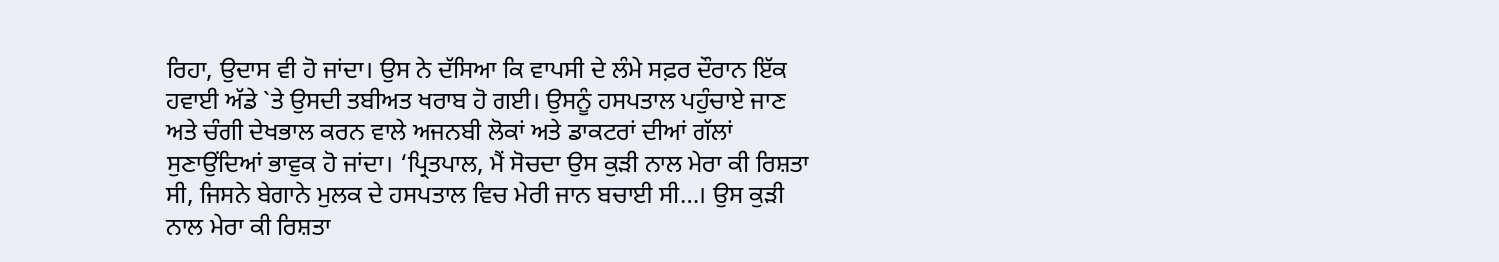ਰਿਹਾ, ਉਦਾਸ ਵੀ ਹੋ ਜਾਂਦਾ। ਉਸ ਨੇ ਦੱਸਿਆ ਕਿ ਵਾਪਸੀ ਦੇ ਲੰਮੇ ਸਫ਼ਰ ਦੌਰਾਨ ਇੱਕ ਹਵਾਈ ਅੱਡੇ `ਤੇ ਉਸਦੀ ਤਬੀਅਤ ਖਰਾਬ ਹੋ ਗਈ। ਉਸਨੂੰ ਹਸਪਤਾਲ ਪਹੁੰਚਾਏ ਜਾਣ ਅਤੇ ਚੰਗੀ ਦੇਖਭਾਲ ਕਰਨ ਵਾਲੇ ਅਜਨਬੀ ਲੋਕਾਂ ਅਤੇ ਡਾਕਟਰਾਂ ਦੀਆਂ ਗੱਲਾਂ ਸੁਣਾਉਂਦਿਆਂ ਭਾਵੁਕ ਹੋ ਜਾਂਦਾ। ‘ਪ੍ਰਿਤਪਾਲ, ਮੈਂ ਸੋਚਦਾ ਉਸ ਕੁੜੀ ਨਾਲ ਮੇਰਾ ਕੀ ਰਿਸ਼ਤਾ ਸੀ, ਜਿਸਨੇ ਬੇਗਾਨੇ ਮੁਲਕ ਦੇ ਹਸਪਤਾਲ ਵਿਚ ਮੇਰੀ ਜਾਨ ਬਚਾਈ ਸੀ…। ਉਸ ਕੁੜੀ ਨਾਲ ਮੇਰਾ ਕੀ ਰਿਸ਼ਤਾ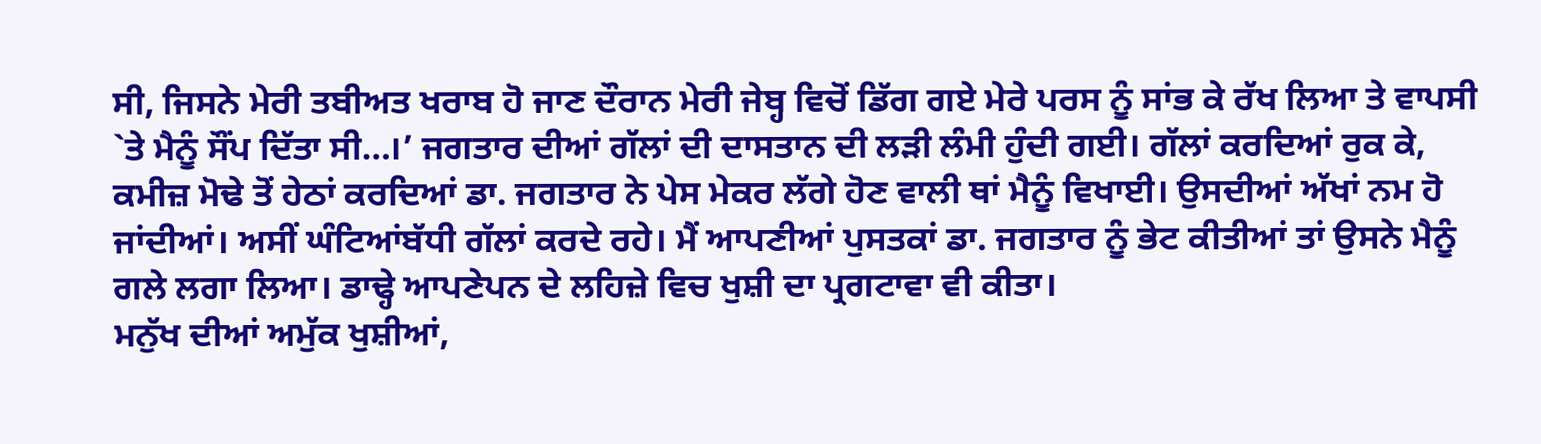ਸੀ, ਜਿਸਨੇ ਮੇਰੀ ਤਬੀਅਤ ਖਰਾਬ ਹੋ ਜਾਣ ਦੌਰਾਨ ਮੇਰੀ ਜੇਬ੍ਹ ਵਿਚੋਂ ਡਿੱਗ ਗਏ ਮੇਰੇ ਪਰਸ ਨੂੰ ਸਾਂਭ ਕੇ ਰੱਖ ਲਿਆ ਤੇ ਵਾਪਸੀ `ਤੇ ਮੈਨੂੰ ਸੌਂਪ ਦਿੱਤਾ ਸੀ…।’ ਜਗਤਾਰ ਦੀਆਂ ਗੱਲਾਂ ਦੀ ਦਾਸਤਾਨ ਦੀ ਲੜੀ ਲੰਮੀ ਹੁੰਦੀ ਗਈ। ਗੱਲਾਂ ਕਰਦਿਆਂ ਰੁਕ ਕੇ, ਕਮੀਜ਼ ਮੋਢੇ ਤੋਂ ਹੇਠਾਂ ਕਰਦਿਆਂ ਡਾ. ਜਗਤਾਰ ਨੇ ਪੇਸ ਮੇਕਰ ਲੱਗੇ ਹੋਣ ਵਾਲੀ ਥਾਂ ਮੈਨੂੰ ਵਿਖਾਈ। ਉਸਦੀਆਂ ਅੱਖਾਂ ਨਮ ਹੋ ਜਾਂਦੀਆਂ। ਅਸੀਂ ਘੰਟਿਆਂਬੱਧੀ ਗੱਲਾਂ ਕਰਦੇ ਰਹੇ। ਮੈਂ ਆਪਣੀਆਂ ਪੁਸਤਕਾਂ ਡਾ. ਜਗਤਾਰ ਨੂੰ ਭੇਟ ਕੀਤੀਆਂ ਤਾਂ ਉਸਨੇ ਮੈਨੂੰ ਗਲੇ ਲਗਾ ਲਿਆ। ਡਾਢ੍ਹੇ ਆਪਣੇਪਨ ਦੇ ਲਹਿਜ਼ੇ ਵਿਚ ਖੁਸ਼ੀ ਦਾ ਪ੍ਰਗਟਾਵਾ ਵੀ ਕੀਤਾ।
ਮਨੁੱਖ ਦੀਆਂ ਅਮੁੱਕ ਖੁਸ਼ੀਆਂ,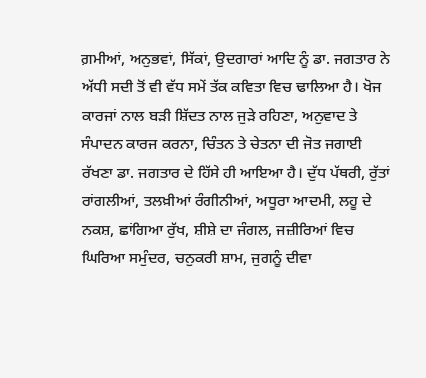ਗ਼ਮੀਆਂ, ਅਨੁਭਵਾਂ, ਸਿੱਕਾਂ, ਉਦਗਾਰਾਂ ਆਦਿ ਨੂੰ ਡਾ. ਜਗਤਾਰ ਨੇ ਅੱਧੀ ਸਦੀ ਤੋਂ ਵੀ ਵੱਧ ਸਮੇਂ ਤੱਕ ਕਵਿਤਾ ਵਿਚ ਢਾਲਿਆ ਹੈ। ਖੋਜ ਕਾਰਜਾਂ ਨਾਲ ਬੜੀ ਸ਼ਿੱਦਤ ਨਾਲ ਜੁੜੇ ਰਹਿਣਾ, ਅਨੁਵਾਦ ਤੇ ਸੰਪਾਦਨ ਕਾਰਜ ਕਰਨਾ, ਚਿੰਤਨ ਤੇ ਚੇਤਨਾ ਦੀ ਜੋਤ ਜਗਾਈ ਰੱਖਣਾ ਡਾ. ਜਗਤਾਰ ਦੇ ਹਿੱਸੇ ਹੀ ਆਇਆ ਹੈ। ਦੁੱਧ ਪੱਥਰੀ, ਰੁੱਤਾਂ ਰਾਂਗਲੀਆਂ, ਤਲਖ਼ੀਆਂ ਰੰਗੀਨੀਆਂ, ਅਧੂਰਾ ਆਦਮੀ, ਲਹੂ ਦੇ ਨਕਸ਼, ਛਾਂਗਿਆ ਰੁੱਖ, ਸ਼ੀਸ਼ੇ ਦਾ ਜੰਗਲ, ਜਜ਼ੀਰਿਆਂ ਵਿਚ ਘਿਰਿਆ ਸਮੁੰਦਰ, ਚਨੁਕਰੀ ਸ਼ਾਮ, ਜੁਗਨੂੰ ਦੀਵਾ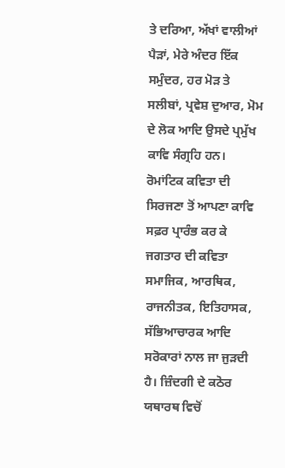ਤੇ ਦਰਿਆ, ਅੱਖਾਂ ਵਾਲੀਆਂ ਪੈੜਾਂ, ਮੇਰੇ ਅੰਦਰ ਇੱਕ ਸਮੁੰਦਰ, ਹਰ ਮੋੜ ਤੇ ਸਲੀਬਾਂ, ਪ੍ਰਵੇਸ਼ ਦੁਆਰ, ਮੋਮ ਦੇ ਲੋਕ ਆਦਿ ਉਸਦੇ ਪ੍ਰਮੁੱਖ ਕਾਵਿ ਸੰਗ੍ਰਹਿ ਹਨ। ਰੋਮਾਂਟਿਕ ਕਵਿਤਾ ਦੀ ਸਿਰਜਣਾ ਤੋਂ ਆਪਣਾ ਕਾਵਿ ਸਫ਼ਰ ਪ੍ਰਾਰੰਭ ਕਰ ਕੇ ਜਗਤਾਰ ਦੀ ਕਵਿਤਾ ਸਮਾਜਿਕ, ਆਰਥਿਕ, ਰਾਜਨੀਤਕ, ਇਤਿਹਾਸਕ, ਸੱਭਿਆਚਾਰਕ ਆਦਿ ਸਰੋਕਾਰਾਂ ਨਾਲ ਜਾ ਜੁੜਦੀ ਹੈ। ਜ਼ਿੰਦਗੀ ਦੇ ਕਠੋਰ ਯਥਾਰਥ ਵਿਚੋਂ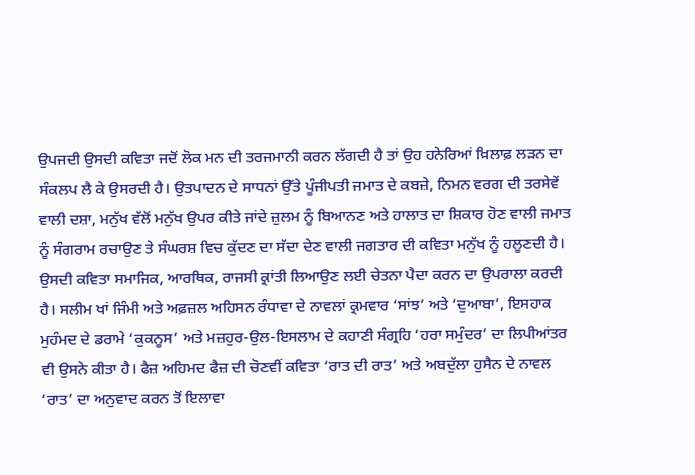ਉਪਜਦੀ ਉਸਦੀ ਕਵਿਤਾ ਜਦੋਂ ਲੋਕ ਮਨ ਦੀ ਤਰਜਮਾਨੀ ਕਰਨ ਲੱਗਦੀ ਹੈ ਤਾਂ ਉਹ ਹਨੇਰਿਆਂ ਖ਼ਿਲਾਫ਼ ਲੜਨ ਦਾ ਸੰਕਲਪ ਲੈ ਕੇ ਉਸਰਦੀ ਹੈ। ਉਤਪਾਦਨ ਦੇ ਸਾਧਨਾਂ ਉੱਤੇ ਪੂੰਜੀਪਤੀ ਜਮਾਤ ਦੇ ਕਬਜ਼ੇ, ਨਿਮਨ ਵਰਗ ਦੀ ਤਰਸੇਵੇਂ ਵਾਲੀ ਦਸ਼ਾ, ਮਨੁੱਖ ਵੱਲੋਂ ਮਨੁੱਖ ਉਪਰ ਕੀਤੇ ਜਾਂਦੇ ਜ਼ੁਲਮ ਨੂੰ ਬਿਆਨਣ ਅਤੇ ਹਾਲਾਤ ਦਾ ਸ਼ਿਕਾਰ ਹੋਣ ਵਾਲੀ ਜਮਾਤ ਨੂੰ ਸੰਗਰਾਮ ਰਚਾਉਣ ਤੇ ਸੰਘਰਸ਼ ਵਿਚ ਕੁੱਦਣ ਦਾ ਸੱਦਾ ਦੇਣ ਵਾਲੀ ਜਗਤਾਰ ਦੀ ਕਵਿਤਾ ਮਨੁੱਖ ਨੂੰ ਹਲੂਣਦੀ ਹੈ। ਉਸਦੀ ਕਵਿਤਾ ਸਮਾਜਿਕ, ਆਰਥਿਕ, ਰਾਜਸੀ ਕ੍ਰਾਂਤੀ ਲਿਆਉਣ ਲਈ ਚੇਤਨਾ ਪੈਦਾ ਕਰਨ ਦਾ ਉਪਰਾਲਾ ਕਰਦੀ ਹੈ। ਸਲੀਮ ਖਾਂ ਜਿੰਮੀ ਅਤੇ ਅਫ਼ਜ਼ਲ ਅਹਿਸਨ ਰੰਧਾਵਾ ਦੇ ਨਾਵਲਾਂ ਕ੍ਰਮਵਾਰ ‘ਸਾਂਝ’ ਅਤੇ ‘ਦੁਆਬਾ’, ਇਸਹਾਕ ਮੁਹੰਮਦ ਦੇ ਡਰਾਮੇ ‘ਕੁਕਨੂਸ’ ਅਤੇ ਮਜ਼ਹੁਰ-ਉਲ-ਇਸਲਾਮ ਦੇ ਕਹਾਣੀ ਸੰਗ੍ਰਹਿ ‘ਹਰਾ ਸਮੁੰਦਰ’ ਦਾ ਲਿਪੀਆਂਤਰ ਵੀ ਉਸਨੇ ਕੀਤਾ ਹੈ। ਫੈਜ਼ ਅਹਿਮਦ ਫੈਜ਼ ਦੀ ਚੋਣਵੀਂ ਕਵਿਤਾ ‘ਰਾਤ ਦੀ ਰਾਤ’ ਅਤੇ ਅਬਦੁੱਲਾ ਹੁਸੈਨ ਦੇ ਨਾਵਲ ‘ਰਾਤ’ ਦਾ ਅਨੁਵਾਦ ਕਰਨ ਤੋਂ ਇਲਾਵਾ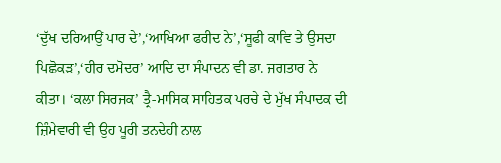‘ਦੁੱਖ ਦਰਿਆਉਂ ਪਾਰ ਦੇ’,‘ਆਖਿਆ ਫਰੀਦ ਨੇ’,‘ਸੂਫੀ ਕਾਵਿ ਤੇ ਉਸਦਾ ਪਿਛੋਕੜ’,‘ਹੀਰ ਦਮੋਦਰ’ ਆਦਿ ਦਾ ਸੰਪਾਦਨ ਵੀ ਡਾ. ਜਗਤਾਰ ਨੇ ਕੀਤਾ। ‘ਕਲਾ ਸਿਰਜਕ’ ਤ੍ਰੈ-ਮਾਸਿਕ ਸਾਹਿਤਕ ਪਰਚੇ ਦੇ ਮੁੱਖ ਸੰਪਾਦਕ ਦੀ ਜ਼ਿੰਮੇਵਾਰੀ ਵੀ ਉਹ ਪੂਰੀ ਤਨਦੇਹੀ ਨਾਲ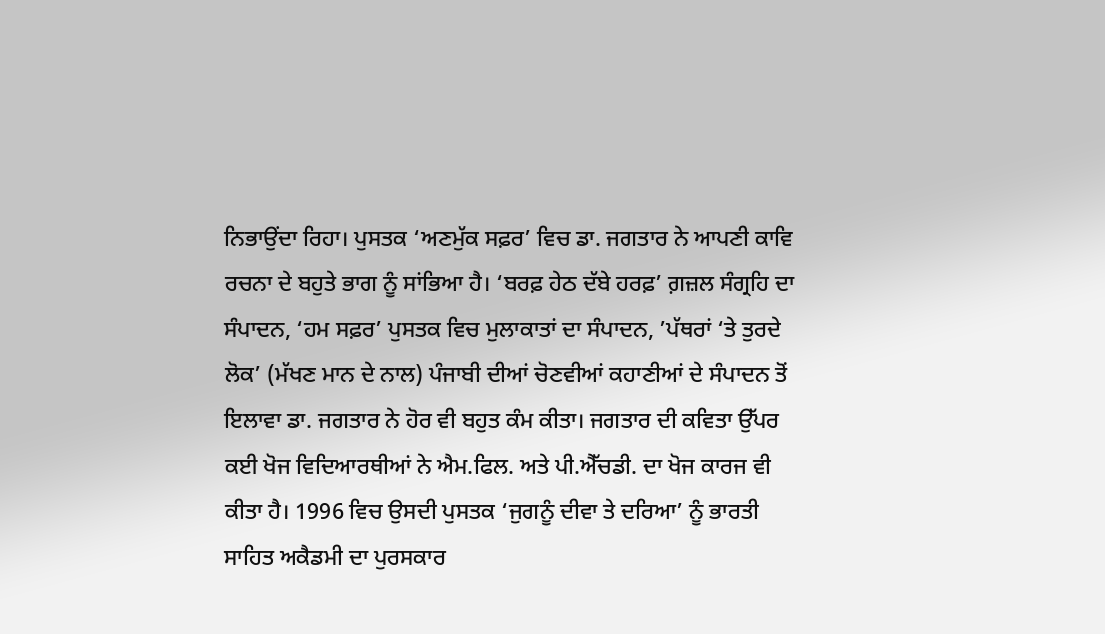ਨਿਭਾਉਂਦਾ ਰਿਹਾ। ਪੁਸਤਕ ‘ਅਣਮੁੱਕ ਸਫ਼ਰ’ ਵਿਚ ਡਾ. ਜਗਤਾਰ ਨੇ ਆਪਣੀ ਕਾਵਿ ਰਚਨਾ ਦੇ ਬਹੁਤੇ ਭਾਗ ਨੂੰ ਸਾਂਭਿਆ ਹੈ। ‘ਬਰਫ਼ ਹੇਠ ਦੱਬੇ ਹਰਫ਼’ ਗ਼ਜ਼ਲ ਸੰਗ੍ਰਹਿ ਦਾ ਸੰਪਾਦਨ, ‘ਹਮ ਸਫ਼ਰ’ ਪੁਸਤਕ ਵਿਚ ਮੁਲਾਕਾਤਾਂ ਦਾ ਸੰਪਾਦਨ, ’ਪੱਥਰਾਂ ‘ਤੇ ਤੁਰਦੇ ਲੋਕ’ (ਮੱਖਣ ਮਾਨ ਦੇ ਨਾਲ) ਪੰਜਾਬੀ ਦੀਆਂ ਚੋਣਵੀਆਂ ਕਹਾਣੀਆਂ ਦੇ ਸੰਪਾਦਨ ਤੋਂ ਇਲਾਵਾ ਡਾ. ਜਗਤਾਰ ਨੇ ਹੋਰ ਵੀ ਬਹੁਤ ਕੰਮ ਕੀਤਾ। ਜਗਤਾਰ ਦੀ ਕਵਿਤਾ ਉੱਪਰ ਕਈ ਖੋਜ ਵਿਦਿਆਰਥੀਆਂ ਨੇ ਐਮ.ਫਿਲ. ਅਤੇ ਪੀ.ਐੱਚਡੀ. ਦਾ ਖੋਜ ਕਾਰਜ ਵੀ ਕੀਤਾ ਹੈ। 1996 ਵਿਚ ਉਸਦੀ ਪੁਸਤਕ ‘ਜੁਗਨੂੰ ਦੀਵਾ ਤੇ ਦਰਿਆ’ ਨੂੰ ਭਾਰਤੀ ਸਾਹਿਤ ਅਕੈਡਮੀ ਦਾ ਪੁਰਸਕਾਰ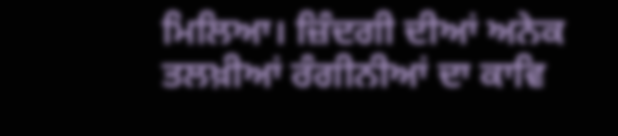ਮਿਲਿਆ। ਜ਼ਿੰਦਗੀ ਦੀਆਂ ਅਨੇਕ ਤਲਖ਼ੀਆਂ ਰੰਗੀਨੀਆਂ ਦਾ ਕਾਵਿ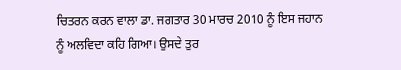ਚਿਤਰਨ ਕਰਨ ਵਾਲਾ ਡਾ. ਜਗਤਾਰ 30 ਮਾਰਚ 2010 ਨੂੰ ਇਸ ਜਹਾਨ ਨੂੰ ਅਲਵਿਦਾ ਕਹਿ ਗਿਆ। ਉਸਦੇ ਤੁਰ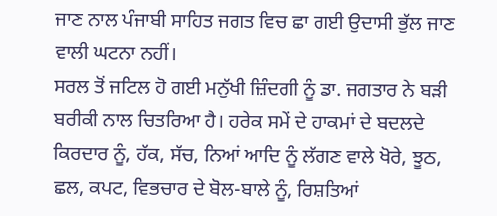ਜਾਣ ਨਾਲ ਪੰਜਾਬੀ ਸਾਹਿਤ ਜਗਤ ਵਿਚ ਛਾ ਗਈ ਉਦਾਸੀ ਭੁੱਲ ਜਾਣ ਵਾਲੀ ਘਟਨਾ ਨਹੀਂ।
ਸਰਲ ਤੋਂ ਜਟਿਲ ਹੋ ਗਈ ਮਨੁੱਖੀ ਜ਼ਿੰਦਗੀ ਨੂੰ ਡਾ. ਜਗਤਾਰ ਨੇ ਬੜੀ ਬਰੀਕੀ ਨਾਲ ਚਿਤਰਿਆ ਹੈ। ਹਰੇਕ ਸਮੇਂ ਦੇ ਹਾਕਮਾਂ ਦੇ ਬਦਲਦੇ ਕਿਰਦਾਰ ਨੂੰ, ਹੱਕ, ਸੱਚ, ਨਿਆਂ ਆਦਿ ਨੂੰ ਲੱਗਣ ਵਾਲੇ ਖੋਰੇ, ਝੂਠ, ਛਲ, ਕਪਟ, ਵਿਭਚਾਰ ਦੇ ਬੋਲ-ਬਾਲੇ ਨੂੰ, ਰਿਸ਼ਤਿਆਂ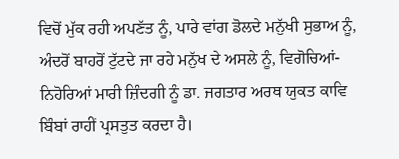ਵਿਚੋਂ ਮੁੱਕ ਰਹੀ ਅਪਣੱਤ ਨੂੰ, ਪਾਰੇ ਵਾਂਗ ਡੋਲਦੇ ਮਨੁੱਖੀ ਸੁਭਾਅ ਨੂੰ, ਅੰਦਰੋਂ ਬਾਹਰੋਂ ਟੁੱਟਦੇ ਜਾ ਰਹੇ ਮਨੁੱਖ ਦੇ ਅਸਲੇ ਨੂੰ, ਵਿਗੋਚਿਆਂ-ਨਿਹੋਰਿਆਂ ਮਾਰੀ ਜ਼ਿੰਦਗੀ ਨੂੰ ਡਾ. ਜਗਤਾਰ ਅਰਥ ਯੁਕਤ ਕਾਵਿ ਬਿੰਬਾਂ ਰਾਹੀਂ ਪ੍ਰਸਤੁਤ ਕਰਦਾ ਹੈ।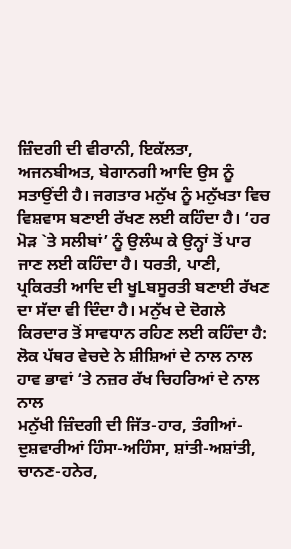ਜ਼ਿੰਦਗੀ ਦੀ ਵੀਰਾਨੀ, ਇਕੱਲਤਾ, ਅਜਨਬੀਅਤ, ਬੇਗਾਨਗੀ ਆਦਿ ਉਸ ਨੂੰ ਸਤਾਉਂਦੀ ਹੈ। ਜਗਤਾਰ ਮਨੁੱਖ ਨੂੰ ਮਨੁੱਖਤਾ ਵਿਚ ਵਿਸ਼ਵਾਸ ਬਣਾਈ ਰੱਖਣ ਲਈ ਕਹਿੰਦਾ ਹੈ। ‘ਹਰ ਮੋੜ `ਤੇ ਸਲੀਬਾਂ’ ਨੂੰ ਉਲੰਘ ਕੇ ਉਨ੍ਹਾਂ ਤੋਂ ਪਾਰ ਜਾਣ ਲਈ ਕਹਿੰਦਾ ਹੈ। ਧਰਤੀ, ਪਾਣੀ, ਪ੍ਰਕਿਰਤੀ ਆਦਿ ਦੀ ਖੂLਬਸੂਰਤੀ ਬਣਾਈ ਰੱਖਣ ਦਾ ਸੱਦਾ ਵੀ ਦਿੰਦਾ ਹੈ। ਮਨੁੱਖ ਦੇ ਦੋਗਲੇ ਕਿਰਦਾਰ ਤੋਂ ਸਾਵਧਾਨ ਰਹਿਣ ਲਈ ਕਹਿੰਦਾ ਹੈ:
ਲੋਕ ਪੱਥਰ ਵੇਚਦੇ ਨੇ ਸ਼ੀਸ਼ਿਆਂ ਦੇ ਨਾਲ ਨਾਲ
ਹਾਵ ਭਾਵਾਂ ‘ਤੇ ਨਜ਼ਰ ਰੱਖ ਚਿਹਰਿਆਂ ਦੇ ਨਾਲ ਨਾਲ
ਮਨੁੱਖੀ ਜ਼ਿੰਦਗੀ ਦੀ ਜਿੱਤ-ਹਾਰ, ਤੰਗੀਆਂ-ਦੁਸ਼ਵਾਰੀਆਂ ਹਿੰਸਾ-ਅਹਿੰਸਾ, ਸ਼ਾਂਤੀ-ਅਸ਼ਾਂਤੀ, ਚਾਨਣ-ਹਨੇਰ,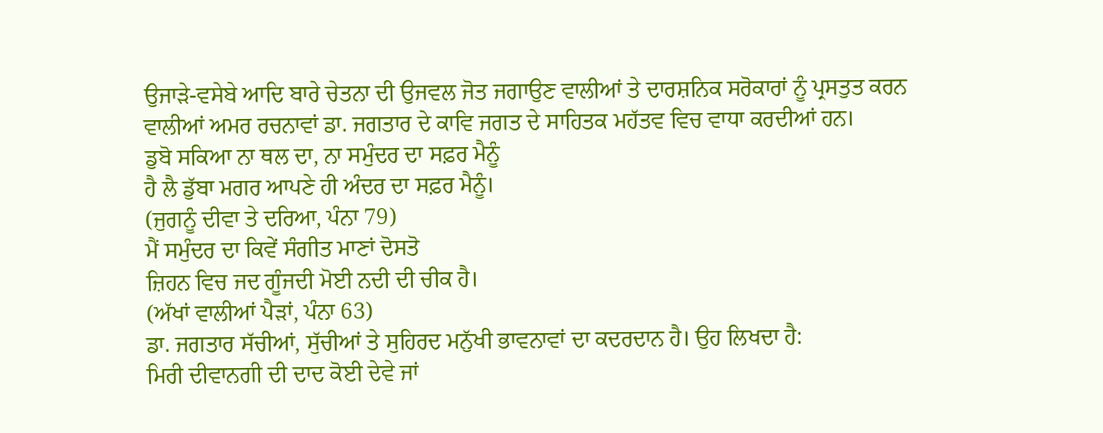ਉਜਾੜੇ-ਵਸੇਬੇ ਆਦਿ ਬਾਰੇ ਚੇਤਨਾ ਦੀ ਉਜਵਲ ਜੋਤ ਜਗਾਉਣ ਵਾਲੀਆਂ ਤੇ ਦਾਰਸ਼ਨਿਕ ਸਰੋਕਾਰਾਂ ਨੂੰ ਪ੍ਰਸਤੁਤ ਕਰਨ ਵਾਲੀਆਂ ਅਮਰ ਰਚਨਾਵਾਂ ਡਾ. ਜਗਤਾਰ ਦੇ ਕਾਵਿ ਜਗਤ ਦੇ ਸਾਹਿਤਕ ਮਹੱਤਵ ਵਿਚ ਵਾਧਾ ਕਰਦੀਆਂ ਹਨ।
ਡੁਬੋ ਸਕਿਆ ਨਾ ਥਲ ਦਾ, ਨਾ ਸਮੁੰਦਰ ਦਾ ਸਫ਼ਰ ਮੈਨੂੰ
ਹੈ ਲੈ ਡੁੱਬਾ ਮਗਰ ਆਪਣੇ ਹੀ ਅੰਦਰ ਦਾ ਸਫ਼ਰ ਮੈਨੂੰ।
(ਜੁਗਨੂੰ ਦੀਵਾ ਤੇ ਦਰਿਆ, ਪੰਨਾ 79)
ਮੈਂ ਸਮੁੰਦਰ ਦਾ ਕਿਵੇਂ ਸੰਗੀਤ ਮਾਣਾਂ ਦੋਸਤੋ
ਜ਼ਿਹਨ ਵਿਚ ਜਦ ਗੂੰਜਦੀ ਮੋਈ ਨਦੀ ਦੀ ਚੀਕ ਹੈ।
(ਅੱਖਾਂ ਵਾਲੀਆਂ ਪੈੜਾਂ, ਪੰਨਾ 63)
ਡਾ. ਜਗਤਾਰ ਸੱਚੀਆਂ, ਸੁੱਚੀਆਂ ਤੇ ਸੁਹਿਰਦ ਮਨੁੱਖੀ ਭਾਵਨਾਵਾਂ ਦਾ ਕਦਰਦਾਨ ਹੈ। ਉਹ ਲਿਖਦਾ ਹੈ:
ਮਿਰੀ ਦੀਵਾਨਗੀ ਦੀ ਦਾਦ ਕੋਈ ਦੇਵੇ ਜਾਂ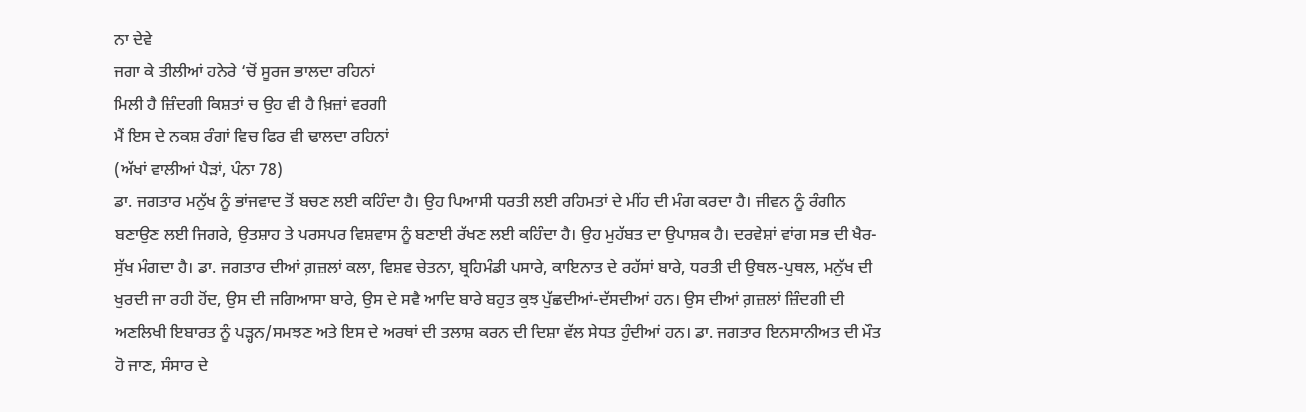ਨਾ ਦੇਵੇ
ਜਗਾ ਕੇ ਤੀਲੀਆਂ ਹਨੇਰੇ ‘ਚੋਂ ਸੂਰਜ ਭਾਲਦਾ ਰਹਿਨਾਂ
ਮਿਲੀ ਹੈ ਜ਼ਿੰਦਗੀ ਕਿਸ਼ਤਾਂ ਚ ਉਹ ਵੀ ਹੈ ਖ਼ਿਜ਼ਾਂ ਵਰਗੀ
ਮੈਂ ਇਸ ਦੇ ਨਕਸ਼ ਰੰਗਾਂ ਵਿਚ ਫਿਰ ਵੀ ਢਾਲਦਾ ਰਹਿਨਾਂ
(ਅੱਖਾਂ ਵਾਲੀਆਂ ਪੈੜਾਂ, ਪੰਨਾ 78)
ਡਾ. ਜਗਤਾਰ ਮਨੁੱਖ ਨੂੰ ਭਾਂਜਵਾਦ ਤੋਂ ਬਚਣ ਲਈ ਕਹਿੰਦਾ ਹੈ। ਉਹ ਪਿਆਸੀ ਧਰਤੀ ਲਈ ਰਹਿਮਤਾਂ ਦੇ ਮੀਂਹ ਦੀ ਮੰਗ ਕਰਦਾ ਹੈ। ਜੀਵਨ ਨੂੰ ਰੰਗੀਨ ਬਣਾਉਣ ਲਈ ਜਿਗਰੇ, ਉਤਸ਼ਾਹ ਤੇ ਪਰਸਪਰ ਵਿਸ਼ਵਾਸ ਨੂੰ ਬਣਾਈ ਰੱਖਣ ਲਈ ਕਹਿੰਦਾ ਹੈ। ਉਹ ਮੁਹੱਬਤ ਦਾ ਉਪਾਸ਼ਕ ਹੈ। ਦਰਵੇਸ਼ਾਂ ਵਾਂਗ ਸਭ ਦੀ ਖੈਰ-ਸੁੱਖ ਮੰਗਦਾ ਹੈ। ਡਾ. ਜਗਤਾਰ ਦੀਆਂ ਗ਼ਜ਼ਲਾਂ ਕਲਾ, ਵਿਸ਼ਵ ਚੇਤਨਾ, ਬ੍ਰਹਿਮੰਡੀ ਪਸਾਰੇ, ਕਾਇਨਾਤ ਦੇ ਰਹੱਸਾਂ ਬਾਰੇ, ਧਰਤੀ ਦੀ ਉਥਲ-ਪੁਥਲ, ਮਨੁੱਖ ਦੀ ਖੁਰਦੀ ਜਾ ਰਹੀ ਹੋਂਦ, ਉਸ ਦੀ ਜਗਿਆਸਾ ਬਾਰੇ, ਉਸ ਦੇ ਸਵੈ ਆਦਿ ਬਾਰੇ ਬਹੁਤ ਕੁਝ ਪੁੱਛਦੀਆਂ-ਦੱਸਦੀਆਂ ਹਨ। ਉਸ ਦੀਆਂ ਗ਼ਜ਼ਲਾਂ ਜ਼ਿੰਦਗੀ ਦੀ ਅਣਲਿਖੀ ਇਬਾਰਤ ਨੂੰ ਪੜ੍ਹਨ/ਸਮਝਣ ਅਤੇ ਇਸ ਦੇ ਅਰਥਾਂ ਦੀ ਤਲਾਸ਼ ਕਰਨ ਦੀ ਦਿਸ਼ਾ ਵੱਲ ਸੇਧਤ ਹੁੰਦੀਆਂ ਹਨ। ਡਾ. ਜਗਤਾਰ ਇਨਸਾਨੀਅਤ ਦੀ ਮੌਤ ਹੋ ਜਾਣ, ਸੰਸਾਰ ਦੇ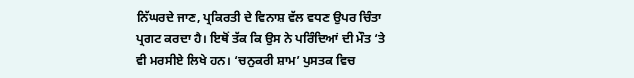ਨਿੱਘਰਦੇ ਜਾਣ, ਪ੍ਰਕਿਰਤੀ ਦੇ ਵਿਨਾਸ਼ ਵੱਲ ਵਧਣ ਉਪਰ ਚਿੰਤਾ ਪ੍ਰਗਟ ਕਰਦਾ ਹੈ। ਇਥੋਂ ਤੱਕ ਕਿ ਉਸ ਨੇ ਪਰਿੰਦਿਆਂ ਦੀ ਮੌਤ ‘ਤੇ ਵੀ ਮਰਸੀਏ ਲਿਖੇ ਹਨ। ‘ਚਨੁਕਰੀ ਸ਼ਾਮ’ ਪੁਸਤਕ ਵਿਚ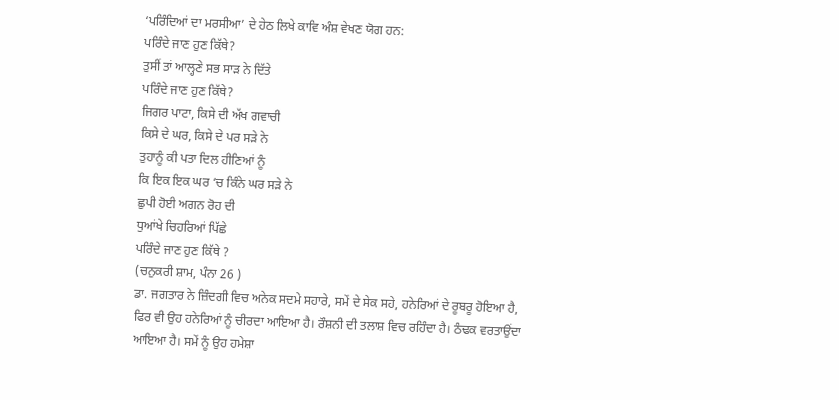‘ਪਰਿੰਦਿਆਂ ਦਾ ਮਰਸੀਆ’ ਦੇ ਹੇਠ ਲਿਖੇ ਕਾਵਿ ਅੰਸ਼ ਵੇਖਣ ਯੋਗ ਹਨ:
ਪਰਿੰਦੇ ਜਾਣ ਹੁਣ ਕਿੱਥੇ?
ਤੁਸੀਂ ਤਾਂ ਆਲ੍ਹਣੇ ਸਭ ਸਾੜ ਨੇ ਦਿੱਤੇ
ਪਰਿੰਦੇ ਜਾਣ ਹੁਣ ਕਿੱਥੇ?
ਜਿਗਰ ਪਾਟਾ, ਕਿਸੇ ਦੀ ਅੱਖ ਗਵਾਚੀ
ਕਿਸੇ ਦੇ ਘਰ, ਕਿਸੇ ਦੇ ਪਰ ਸੜੇ ਨੇ
ਤੁਹਾਨੂੰ ਕੀ ਪਤਾ ਦਿਲ ਹੀਣਿਆਂ ਨੂੰ
ਕਿ ਇਕ ਇਕ ਘਰ ‘ਚ ਕਿੰਨੇ ਘਰ ਸੜੇ ਨੇ
ਛੁਪੀ ਹੋਈ ਅਗਨ ਰੋਹ ਦੀ
ਧੁਆਂਖੇ ਚਿਹਰਿਆਂ ਪਿੱਛੇ
ਪਰਿੰਦੇ ਜਾਣ ਹੁਣ ਕਿੱਥੇ ?
(ਚਨੁਕਰੀ ਸ਼ਾਮ, ਪੰਨਾ 26 )
ਡਾ. ਜਗਤਾਰ ਨੇ ਜ਼ਿੰਦਗੀ ਵਿਚ ਅਨੇਕ ਸਦਮੇ ਸਹਾਰੇ, ਸਮੇਂ ਦੇ ਸੇਕ ਸਹੇ, ਹਨੇਰਿਆਂ ਦੇ ਰੂਬਰੂ ਹੋਇਆ ਹੈ, ਫਿਰ ਵੀ ਉਹ ਹਨੇਰਿਆਂ ਨੂੰ ਚੀਰਦਾ ਆਇਆ ਹੈ। ਰੌਸ਼ਨੀ ਦੀ ਤਲਾਸ਼ ਵਿਚ ਰਹਿੰਦਾ ਹੈ। ਠੰਢਕ ਵਰਤਾਉਂਦਾ ਆਇਆ ਹੈ। ਸਮੇਂ ਨੂੰ ਉਹ ਹਮੇਸ਼ਾ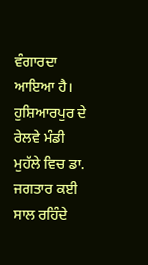ਵੰਗਾਰਦਾ ਆਇਆ ਹੈ।
ਹੁਸ਼ਿਆਰਪੁਰ ਦੇ ਰੇਲਵੇ ਮੰਡੀ ਮੁਹੱਲੇ ਵਿਚ ਡਾ. ਜਗਤਾਰ ਕਈ ਸਾਲ ਰਹਿੰਦੇ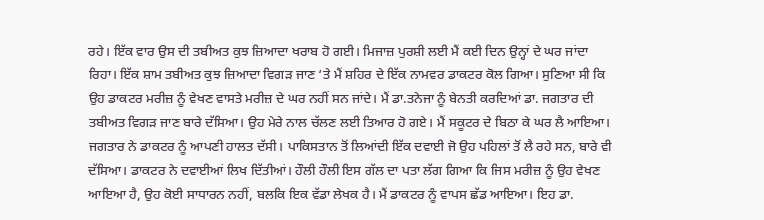ਰਹੇ। ਇੱਕ ਵਾਰ ਉਸ ਦੀ ਤਬੀਅਤ ਕੁਝ ਜ਼ਿਆਦਾ ਖਰਾਬ ਹੋ ਗਈ। ਮਿਜਾਜ਼ ਪੁਰਸ਼ੀ ਲਈ ਮੈਂ ਕਈ ਦਿਨ ਉਨ੍ਹਾਂ ਦੇ ਘਰ ਜਾਂਦਾ ਰਿਹਾ। ਇੱਕ ਸ਼ਾਮ ਤਬੀਅਤ ਕੁਝ ਜ਼ਿਆਦਾ ਵਿਗੜ ਜਾਣ ‘ਤੇ ਮੈਂ ਸ਼ਹਿਰ ਦੇ ਇੱਕ ਨਾਮਵਰ ਡਾਕਟਰ ਕੋਲ ਗਿਆ। ਸੁਣਿਆ ਸੀ ਕਿ ਉਹ ਡਾਕਟਰ ਮਰੀਜ਼ ਨੂੰ ਵੇਖਣ ਵਾਸਤੇ ਮਰੀਜ਼ ਦੇ ਘਰ ਨਹੀਂ ਸਨ ਜਾਂਦੇ। ਮੈਂ ਡਾ.ਤਨੇਜਾ ਨੂੰ ਬੇਨਤੀ ਕਰਦਿਆਂ ਡਾ. ਜਗਤਾਰ ਦੀ ਤਬੀਅਤ ਵਿਗੜ ਜਾਣ ਬਾਰੇ ਦੱਸਿਆ। ਉਹ ਮੇਰੇ ਨਾਲ ਚੱਲਣ ਲਈ ਤਿਆਰ ਹੋ ਗਏ। ਮੈਂ ਸਕੂਟਰ ਦੇ ਬਿਠਾ ਕੇ ਘਰ ਲੈ ਆਇਆ। ਜਗਤਾਰ ਨੇ ਡਾਕਟਰ ਨੂੰ ਆਪਣੀ ਹਾਲਤ ਦੱਸੀ। ਪਾਕਿਸਤਾਨ ਤੋਂ ਲਿਆਂਦੀ ਇੱਕ ਦਵਾਈ ਜੋ ਉਹ ਪਹਿਲਾਂ ਤੋਂ ਲੈ ਰਹੇ ਸਨ, ਬਾਰੇ ਵੀ ਦੱਸਿਆ। ਡਾਕਟਰ ਨੇ ਦਵਾਈਆਂ ਲਿਖ ਦਿੱਤੀਆਂ। ਹੌਲੀ ਹੌਲੀ ਇਸ ਗੱਲ ਦਾ ਪਤਾ ਲੱਗ ਗਿਆ ਕਿ ਜਿਸ ਮਰੀਜ਼ ਨੂੰ ਉਹ ਵੇਖਣ ਆਇਆ ਹੈ, ਉਹ ਕੋਈ ਸਾਧਾਰਨ ਨਹੀਂ, ਬਲਕਿ ਇਕ ਵੱਡਾ ਲੇਖਕ ਹੈ। ਮੈਂ ਡਾਕਟਰ ਨੂੰ ਵਾਪਸ ਛੱਡ ਆਇਆ। ਇਹ ਡਾ.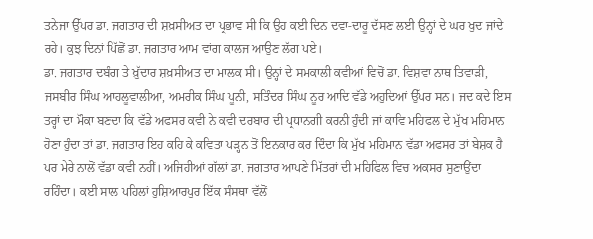ਤਨੇਜਾ ਉੱਪਰ ਡਾ. ਜਗਤਾਰ ਦੀ ਸ਼ਖ਼ਸੀਅਤ ਦਾ ਪ੍ਰਭਾਵ ਸੀ ਕਿ ਉਹ ਕਈ ਦਿਨ ਦਵਾ-ਦਾਰੂ ਦੱਸਣ ਲਈ ਉਨ੍ਹਾਂ ਦੇ ਘਰ ਖੁਦ ਜਾਂਦੇ ਰਹੇ। ਕੁਝ ਦਿਨਾਂ ਪਿੱਛੋਂ ਡਾ. ਜਗਤਾਰ ਆਮ ਵਾਂਗ ਕਾਲਜ ਆਉਣ ਲੱਗ ਪਏ।
ਡਾ. ਜਗਤਾਰ ਦਬੰਗ ਤੇ ਖ਼ੁੱਦਾਰ ਸ਼ਖ਼ਸੀਅਤ ਦਾ ਮਾਲਕ ਸੀ। ਉਨ੍ਹਾਂ ਦੇ ਸਮਕਾਲੀ ਕਵੀਆਂ ਵਿਚੋਂ ਡਾ. ਵਿਸ਼ਵਾ ਨਾਥ ਤਿਵਾੜੀ, ਜਸਬੀਰ ਸਿੰਘ ਆਹਲੂਵਾਲੀਆ, ਅਮਰੀਕ ਸਿੰਘ ਪੂਨੀ, ਸਤਿੰਦਰ ਸਿੰਘ ਨੂਰ ਆਦਿ ਵੱਡੇ ਅਹੁਦਿਆਂ ਉੱਪਰ ਸਨ। ਜਦ ਕਦੇ ਇਸ ਤਰ੍ਹਾਂ ਦਾ ਮੌਕਾ ਬਣਦਾ ਕਿ ਵੱਡੇ ਅਫਸਰ ਕਵੀ ਨੇ ਕਵੀ ਦਰਬਾਰ ਦੀ ਪ੍ਰਧਾਨਗੀ ਕਰਨੀ ਹੁੰਦੀ ਜਾਂ ਕਾਵਿ ਮਹਿਫਲ ਦੇ ਮੁੱਖ ਮਹਿਮਾਨ ਹੋਣਾ ਹੁੰਦਾ ਤਾਂ ਡਾ. ਜਗਤਾਰ ਇਹ ਕਹਿ ਕੇ ਕਵਿਤਾ ਪੜ੍ਹਨ ਤੋਂ ਇਨਕਾਰ ਕਰ ਦਿੰਦਾ ਕਿ ਮੁੱਖ ਮਹਿਮਾਨ ਵੱਡਾ ਅਫਸਰ ਤਾਂ ਬੇਸ਼ਕ ਹੈ ਪਰ ਮੇਰੇ ਨਾਲੋਂ ਵੱਡਾ ਕਵੀ ਨਹੀਂ। ਅਜਿਹੀਆਂ ਗੱਲਾਂ ਡਾ. ਜਗਤਾਰ ਆਪਣੇ ਮਿੱਤਰਾਂ ਦੀ ਮਹਿਫਿਲ ਵਿਚ ਅਕਸਰ ਸੁਣਾਉਂਦਾ ਰਹਿੰਦਾ। ਕਈ ਸਾਲ ਪਹਿਲਾਂ ਹੁਸ਼ਿਆਰਪੁਰ ਇੱਕ ਸੰਸਥਾ ਵੱਲੋਂ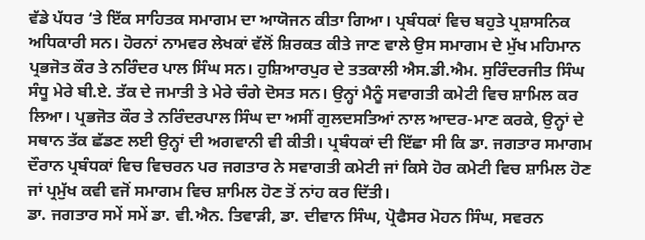ਵੱਡੇ ਪੱਧਰ ‘ਤੇ ਇੱਕ ਸਾਹਿਤਕ ਸਮਾਗਮ ਦਾ ਆਯੋਜਨ ਕੀਤਾ ਗਿਆ। ਪ੍ਰਬੰਧਕਾਂ ਵਿਚ ਬਹੁਤੇ ਪ੍ਰਸ਼ਾਸਨਿਕ ਅਧਿਕਾਰੀ ਸਨ। ਹੋਰਨਾਂ ਨਾਮਵਰ ਲੇਖਕਾਂ ਵੱਲੋਂ ਸ਼ਿਰਕਤ ਕੀਤੇ ਜਾਣ ਵਾਲੇ ਉਸ ਸਮਾਗਮ ਦੇ ਮੁੱਖ ਮਹਿਮਾਨ ਪ੍ਰਭਜੋਤ ਕੌਰ ਤੇ ਨਰਿੰਦਰ ਪਾਲ ਸਿੰਘ ਸਨ। ਹੁਸ਼ਿਆਰਪੁਰ ਦੇ ਤਤਕਾਲੀ ਐਸ.ਡੀ.ਐਮ. ਸੁਰਿੰਦਰਜੀਤ ਸਿੰਘ ਸੰਧੂ ਮੇਰੇ ਬੀ.ਏ. ਤੱਕ ਦੇ ਜਮਾਤੀ ਤੇ ਮੇਰੇ ਚੰਗੇ ਦੋਸਤ ਸਨ। ਉਨ੍ਹਾਂ ਮੈਨੂੰ ਸਵਾਗਤੀ ਕਮੇਟੀ ਵਿਚ ਸ਼ਾਮਿਲ ਕਰ ਲਿਆ। ਪ੍ਰਭਜੋਤ ਕੌਰ ਤੇ ਨਰਿੰਦਰਪਾਲ ਸਿੰਘ ਦਾ ਅਸੀਂ ਗੁਲਦਸਤਿਆਂ ਨਾਲ ਆਦਰ-ਮਾਣ ਕਰਕੇ, ਉਨ੍ਹਾਂ ਦੇ ਸਥਾਨ ਤੱਕ ਛੱਡਣ ਲਈ ਉਨ੍ਹਾਂ ਦੀ ਅਗਵਾਨੀ ਵੀ ਕੀਤੀ। ਪ੍ਰਬੰਧਕਾਂ ਦੀ ਇੱਛਾ ਸੀ ਕਿ ਡਾ. ਜਗਤਾਰ ਸਮਾਗਮ ਦੌਰਾਨ ਪ੍ਰਬੰਧਕਾਂ ਵਿਚ ਵਿਚਰਨ ਪਰ ਜਗਤਾਰ ਨੇ ਸਵਾਗਤੀ ਕਮੇਟੀ ਜਾਂ ਕਿਸੇ ਹੋਰ ਕਮੇਟੀ ਵਿਚ ਸ਼ਾਮਿਲ ਹੋਣ ਜਾਂ ਪ੍ਰਮੁੱਖ ਕਵੀ ਵਜੋਂ ਸਮਾਗਮ ਵਿਚ ਸ਼ਾਮਿਲ ਹੋਣ ਤੋਂ ਨਾਂਹ ਕਰ ਦਿੱਤੀ।
ਡਾ. ਜਗਤਾਰ ਸਮੇਂ ਸਮੇਂ ਡਾ. ਵੀ.ਐਨ. ਤਿਵਾੜੀ, ਡਾ. ਦੀਵਾਨ ਸਿੰਘ, ਪ੍ਰੋਫੈਸਰ ਮੋਹਨ ਸਿੰਘ, ਸਵਰਨ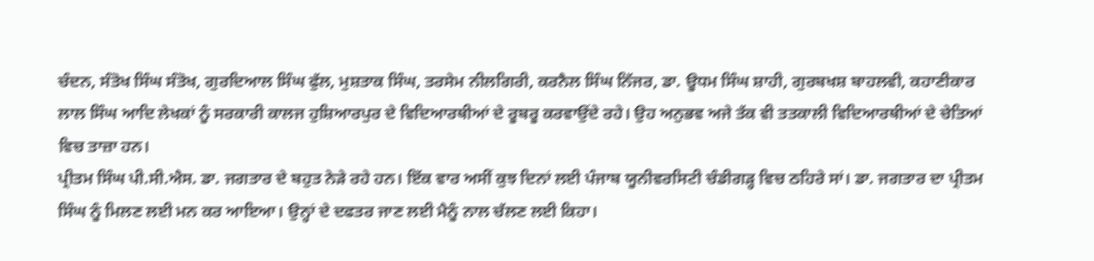ਚੰਦਨ, ਸੰਤੋਖ ਸਿੰਘ ਸੰਤੋਖ, ਗੁਰਦਿਆਲ ਸਿੰਘ ਫੁੱਲ, ਮੁਸ਼ਤਾਕ ਸਿੰਘ, ਤਰਸੇਮ ਨੀਲਗਿਰੀ, ਕਰਨੈਲ ਸਿੰਘ ਨਿੱਜਰ, ਡਾ. ਊਧਮ ਸਿੰਘ ਸ਼ਾਹੀ, ਗੁਰਬਖਸ਼ ਬਾਹਲਵੀ, ਕਹਾਣੀਕਾਰ ਲਾਲ ਸਿੰਘ ਆਦਿ ਲੇਖਕਾਂ ਨੂੰ ਸਰਕਾਰੀ ਕਾਲਜ ਹੁਸ਼ਿਆਰਪੁਰ ਦੇ ਵਿਦਿਆਰਥੀਆਂ ਦੇ ਰੂਬਰੂ ਕਰਵਾਉਂਦੇ ਰਹੇ। ਉਹ ਅਨੁਭਵ ਅਜੇ ਤੱਕ ਵੀ ਤਤਕਾਲੀ ਵਿਦਿਆਰਥੀਆਂ ਦੇ ਚੇਤਿਆਂ ਵਿਚ ਤਾਜ਼ਾ ਹਨ।
ਪ੍ਰੀਤਮ ਸਿੰਘ ਪੀ.ਸੀ.ਐਸ. ਡਾ. ਜਗਤਾਰ ਦੇ ਬਹੁਤ ਨੇੜੇ ਰਹੇ ਹਨ। ਇੱਕ ਵਾਰ ਅਸੀਂ ਕੁਝ ਦਿਨਾਂ ਲਈ ਪੰਜਾਬ ਯੂਨੀਵਰਸਿਟੀ ਚੰਡੀਗੜ੍ਹ ਵਿਚ ਠਹਿਰੇ ਸਾਂ। ਡਾ. ਜਗਤਾਰ ਦਾ ਪ੍ਰੀਤਮ ਸਿੰਘ ਨੂੰ ਮਿਲਣ ਲਈ ਮਨ ਕਰ ਆਇਆ। ਉਨ੍ਹਾਂ ਦੇ ਦਫਤਰ ਜਾਣ ਲਈ ਮੈਨੂੰ ਨਾਲ ਚੱਲਣ ਲਈ ਕਿਹਾ।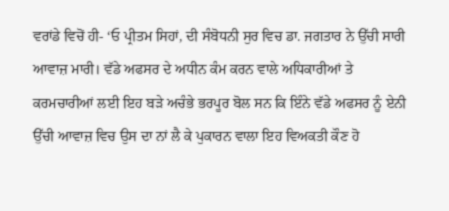ਵਰਾਂਡੇ ਵਿਚੋਂ ਹੀ- ‘ਓ ਪ੍ਰੀਤਮ ਸਿਹਾਂ, ਦੀ ਸੰਬੋਧਨੀ ਸੁਰ ਵਿਚ ਡਾ. ਜਗਤਾਰ ਨੇ ਉੱਚੀ ਸਾਰੀ ਆਵਾਜ਼ ਮਾਰੀ। ਵੱਡੇ ਅਫਸਰ ਦੇ ਅਧੀਨ ਕੰਮ ਕਰਨ ਵਾਲੇ ਅਧਿਕਾਰੀਆਂ ਤੇ ਕਰਮਚਾਰੀਆਂ ਲਈ ਇਹ ਬੜੇ ਅਚੰਭੇ ਭਰਪੂਰ ਬੋਲ ਸਨ ਕਿ ਇੰਨੇ ਵੱਡੇ ਅਫਸਰ ਨੂੰ ਏਨੀ ਉੱਚੀ ਆਵਾਜ਼ ਵਿਚ ਉਸ ਦਾ ਨਾਂ ਲੈ ਕੇ ਪੁਕਾਰਨ ਵਾਲਾ ਇਹ ਵਿਅਕਤੀ ਕੌਣ ਹੋ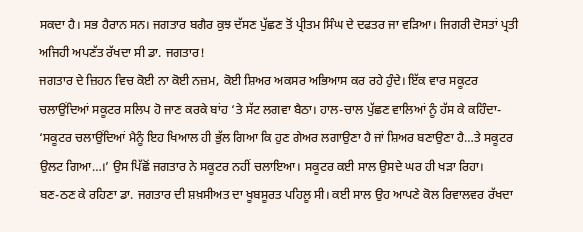ਸਕਦਾ ਹੈ। ਸਭ ਹੈਰਾਨ ਸਨ। ਜਗਤਾਰ ਬਗੈਰ ਕੁਝ ਦੱਸਣ ਪੁੱਛਣ ਤੋਂ ਪ੍ਰੀਤਮ ਸਿੰਘ ਦੇ ਦਫਤਰ ਜਾ ਵੜਿਆ। ਜਿਗਰੀ ਦੋਸਤਾਂ ਪ੍ਰਤੀ ਅਜਿਹੀ ਅਪਣੱਤ ਰੱਖਦਾ ਸੀ ਡਾ. ਜਗਤਾਰ!
ਜਗਤਾਰ ਦੇ ਜ਼ਿਹਨ ਵਿਚ ਕੋਈ ਨਾ ਕੋਈ ਨਜ਼ਮ, ਕੋਈ ਸ਼ਿਅਰ ਅਕਸਰ ਅਭਿਆਸ ਕਰ ਰਹੇ ਹੁੰਦੇ। ਇੱਕ ਵਾਰ ਸਕੂਟਰ ਚਲਾਉਂਦਿਆਂ ਸਕੂਟਰ ਸਲਿਪ ਹੋ ਜਾਣ ਕਰਕੇ ਬਾਂਹ ‘ਤੇ ਸੱਟ ਲਗਵਾ ਬੈਠਾ। ਹਾਲ-ਚਾਲ ਪੁੱਛਣ ਵਾਲਿਆਂ ਨੂੰ ਹੱਸ ਕੇ ਕਹਿੰਦਾ- ‘ਸਕੂਟਰ ਚਲਾਉਂਦਿਆਂ ਮੈਨੂੰ ਇਹ ਖਿਆਲ ਹੀ ਭੁੱਲ ਗਿਆ ਕਿ ਹੁਣ ਗੇਅਰ ਲਗਾਉਣਾ ਹੈ ਜਾਂ ਸ਼ਿਅਰ ਬਣਾਉਣਾ ਹੈ…ਤੇ ਸਕੂਟਰ ਉਲਟ ਗਿਆ…।’ ਉਸ ਪਿੱਛੋਂ ਜਗਤਾਰ ਨੇ ਸਕੂਟਰ ਨਹੀਂ ਚਲਾਇਆ। ਸਕੂਟਰ ਕਈ ਸਾਲ ਉਸਦੇ ਘਰ ਹੀ ਖੜਾ ਰਿਹਾ।
ਬਣ-ਠਣ ਕੇ ਰਹਿਣਾ ਡਾ. ਜਗਤਾਰ ਦੀ ਸ਼ਖ਼ਸੀਅਤ ਦਾ ਖੂਬਸੂਰਤ ਪਹਿਲੂ ਸੀ। ਕਈ ਸਾਲ ਉਹ ਆਪਣੇ ਕੋਲ ਰਿਵਾਲਵਰ ਰੱਖਦਾ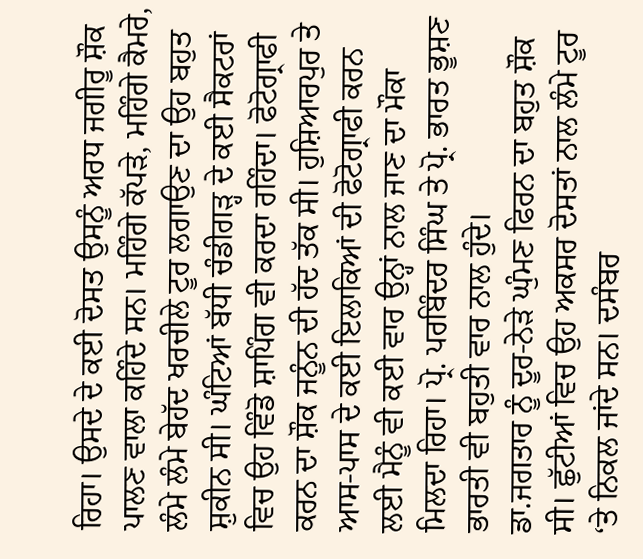ਰਿਹਾ। ਉਸਦੇ ਦੇ ਕਈ ਦੋਸਤ ਉਸਨੂੰ ਅਰਧ ਜਗੀਰੂ ਸ਼ੌਕ ਪਾਲਣ ਵਾਲਾ ਕਹਿੰਦੇ ਸਨ। ਮਹਿੰਗੇ ਕੱਪੜੇ, ਮਹਿੰਗੇ ਕੈਮਰੇ, ਲੰਮੇ ਲੰਮੇ ਬੇਹੱਦ ਖਰਚੀਲੇ ਟੂਰ ਲਗਾਉਣ ਦਾ ਉਹ ਬਹੁਤ ਸ਼ੁਕੀਨ ਸੀ। ਘੰਟਿਆਂ ਬੱਧੀ ਚੰਡੀਗੜ੍ਹ ਦੇ ਕਈ ਸੈਕਟਰਾਂ ਵਿਚ ਉਹ ਵਿੰਡੋ ਸ਼ਾਪਿੰਗ ਵੀ ਕਰਦਾ ਰਹਿੰਦਾ। ਫੋਟੋਗ੍ਰਾਫੀ ਕਰਨ ਦਾ ਸ਼ੌਕ ਜਨੂੰਨ ਦੀ ਹੱਦ ਤੱਕ ਸੀ। ਹੁਸ਼ਿਆਰਪੁਰ ਤੇ ਆਸ-ਪਾਸ ਦੇ ਕਈ ਇਲਾਕਿਆਂ ਦੀ ਫੋਟੋਗ੍ਰਾਫੀ ਕਰਨ ਲਈ ਮੈਨੂੰ ਵੀ ਕਈ ਵਾਰ ਉਨ੍ਹਾਂ ਨਾਲ ਜਾਣ ਦਾ ਮੌਕਾ ਮਿਲਦਾ ਰਿਹਾ। ਪ੍ਰੋ. ਪਰਬਿੰਦਰ ਸਿੰਘ ਤੇ ਪ੍ਰੋ. ਭਾਰਤ ਭੂਸ਼ਣ ਭਾਰਤੀ ਵੀ ਬਹੁਤੀ ਵਾਰ ਨਾਲ ਹੁੰਦੇ।
ਡਾ.ਜਗਤਾਰ ਨੂੰ ਦੂਰ-ਨੇੜੇ ਘੁੰਮਣ ਫਿਰਨ ਦਾ ਬਹੁਤ ਸ਼ੌਕ ਸੀ। ਛੁੱਟੀਆਂ ਵਿਚ ਉਹ ਅਕਸਰ ਦੋਸਤਾਂ ਨਾਲ ਲੰਮੇ ਟੂਰ ‘ਤੇ ਨਿਕਲ ਜਾਂਦੇ ਸਨ। ਦਸੰਬਰ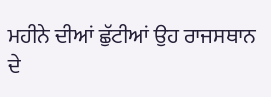ਮਹੀਨੇ ਦੀਆਂ ਛੁੱਟੀਆਂ ਉਹ ਰਾਜਸਥਾਨ ਦੇ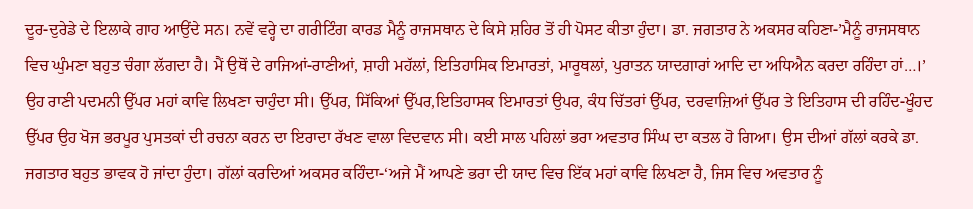ਦੂਰ-ਦੁਰੇਡੇ ਦੇ ਇਲਾਕੇ ਗਾਹ ਆਉਂਦੇ ਸਨ। ਨਵੇਂ ਵਰ੍ਹੇ ਦਾ ਗਰੀਟਿੰਗ ਕਾਰਡ ਮੈਨੂੰ ਰਾਜਸਥਾਨ ਦੇ ਕਿਸੇ ਸ਼ਹਿਰ ਤੋਂ ਹੀ ਪੋਸਟ ਕੀਤਾ ਹੁੰਦਾ। ਡਾ. ਜਗਤਾਰ ਨੇ ਅਕਸਰ ਕਹਿਣਾ-’ਮੈਨੂੰ ਰਾਜਸਥਾਨ ਵਿਚ ਘੁੰਮਣਾ ਬਹੁਤ ਚੰਗਾ ਲੱਗਦਾ ਹੈ। ਮੈਂ ਉਥੋਂ ਦੇ ਰਾਜਿਆਂ-ਰਾਣੀਆਂ, ਸ਼ਾਹੀ ਮਹੱਲਾਂ, ਇਤਿਹਾਸਿਕ ਇਮਾਰਤਾਂ, ਮਾਰੂਥਲਾਂ, ਪੁਰਾਤਨ ਯਾਦਗਾਰਾਂ ਆਦਿ ਦਾ ਅਧਿਐਨ ਕਰਦਾ ਰਹਿੰਦਾ ਹਾਂ…।’ ਉਹ ਰਾਣੀ ਪਦਮਨੀ ਉੱਪਰ ਮਹਾਂ ਕਾਵਿ ਲਿਖਣਾ ਚਾਹੁੰਦਾ ਸੀ। ਉੱਪਰ, ਸਿੱਕਿਆਂ ਉੱਪਰ,ਇਤਿਹਾਸਕ ਇਮਾਰਤਾਂ ਉਪਰ, ਕੰਧ ਚਿੱਤਰਾਂ ਉੱਪਰ, ਦਰਵਾਜ਼ਿਆਂ ਉੱਪਰ ਤੇ ਇਤਿਹਾਸ ਦੀ ਰਹਿੰਦ-ਖੂੰਹਦ ਉੱਪਰ ਉਹ ਖੋਜ ਭਰਪੂਰ ਪੁਸਤਕਾਂ ਦੀ ਰਚਨਾ ਕਰਨ ਦਾ ਇਰਾਦਾ ਰੱਖਣ ਵਾਲਾ ਵਿਦਵਾਨ ਸੀ। ਕਈ ਸਾਲ ਪਹਿਲਾਂ ਭਰਾ ਅਵਤਾਰ ਸਿੰਘ ਦਾ ਕਤਲ ਹੋ ਗਿਆ। ਉਸ ਦੀਆਂ ਗੱਲਾਂ ਕਰਕੇ ਡਾ. ਜਗਤਾਰ ਬਹੁਤ ਭਾਵਕ ਹੋ ਜਾਂਦਾ ਹੁੰਦਾ। ਗੱਲਾਂ ਕਰਦਿਆਂ ਅਕਸਰ ਕਹਿੰਦਾ-‘ਅਜੇ ਮੈਂ ਆਪਣੇ ਭਰਾ ਦੀ ਯਾਦ ਵਿਚ ਇੱਕ ਮਹਾਂ ਕਾਵਿ ਲਿਖਣਾ ਹੈ, ਜਿਸ ਵਿਚ ਅਵਤਾਰ ਨੂੰ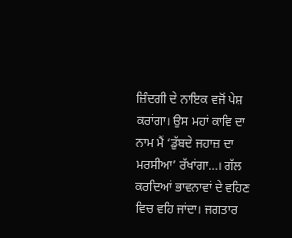ਜ਼ਿੰਦਗੀ ਦੇ ਨਾਇਕ ਵਜੋਂ ਪੇਸ਼ ਕਰਾਂਗਾ। ਉਸ ਮਹਾਂ ਕਾਵਿ ਦਾ ਨਾਮ ਮੈਂ ‘ਡੁੱਬਦੇ ਜਹਾਜ਼ ਦਾ ਮਰਸੀਆ’ ਰੱਖਾਂਗਾ…। ਗੱਲ ਕਰਦਿਆਂ ਭਾਵਨਾਵਾਂ ਦੇ ਵਹਿਣ ਵਿਚ ਵਹਿ ਜਾਂਦਾ। ਜਗਤਾਰ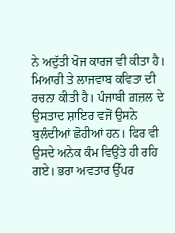ਨੇ ਅਦੁੱਤੀ ਖੋਜ ਕਾਰਜ ਵੀ ਕੀਤਾ ਹੈ। ਮਿਆਰੀ ਤੇ ਲਾਜਵਾਬ ਕਵਿਤਾ ਦੀ ਰਚਨਾ ਕੀਤੀ ਹੈ। ਪੰਜਾਬੀ ਗ਼ਜ਼ਲ ਦੇ ਉਸਤਾਦ ਸ਼ਾਇਰ ਵਜੋਂ ਉਸਨੇ ਬੁਲੰਦੀਆਂ ਛੋਹੀਆਂ ਹਨ। ਫਿਰ ਵੀ ਉਸਦੇ ਅਨੇਕ ਕੰਮ ਵਿਉਂਤੇ ਹੀ ਰਹਿ ਗਏ। ਭਰਾ ਅਵਤਾਰ ਉੱਪਰ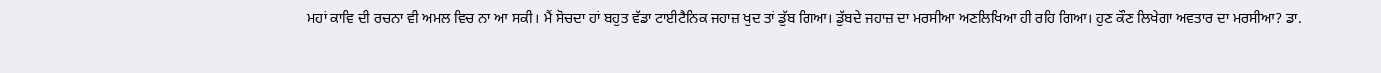ਮਹਾਂ ਕਾਵਿ ਦੀ ਰਚਨਾ ਵੀ ਅਮਲ ਵਿਚ ਨਾ ਆ ਸਕੀ। ਮੈਂ ਸੋਚਦਾ ਹਾਂ ਬਹੁਤ ਵੱਡਾ ਟਾਈਟੈਨਿਕ ਜਹਾਜ਼ ਖੁਦ ਤਾਂ ਡੁੱਬ ਗਿਆ। ਡੁੱਬਦੇ ਜਹਾਜ਼ ਦਾ ਮਰਸੀਆ ਅਣਲਿਖਿਆ ਹੀ ਰਹਿ ਗਿਆ। ਹੁਣ ਕੌਣ ਲਿਖੇਗਾ ਅਵਤਾਰ ਦਾ ਮਰਸੀਆ? ਡਾ.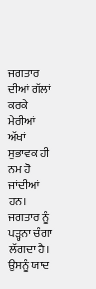ਜਗਤਾਰ ਦੀਆਂ ਗੱਲਾਂ ਕਰਕੇ ਮੇਰੀਆਂ ਅੱਖਾਂ ਸੁਭਾਵਕ ਹੀ ਨਮ ਹੋ ਜਾਂਦੀਆਂ ਹਨ। ਜਗਤਾਰ ਨੂੰ ਪੜ੍ਹਨਾ ਚੰਗਾ ਲੱਗਦਾ ਹੈ। ਉਸਨੂੰ ਯਾਦ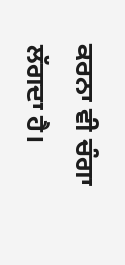ਕਰਨਾ ਵੀ ਚੰਗਾ ਲੱਗਦਾ ਹੈ।